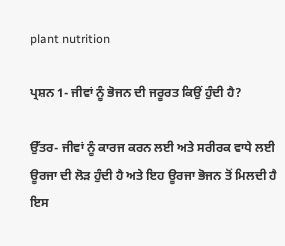plant nutrition

ਪ੍ਰਸ਼ਨ 1- ਜੀਵਾਂ ਨੂੰ ਭੋਜਨ ਦੀ ਜਰੂਰਤ ਕਿਉਂ ਹੁੰਦੀ ਹੈ?

ਉੱਤਰ- ਜੀਵਾਂ ਨੂੰ ਕਾਰਜ ਕਰਨ ਲਈ ਅਤੇ ਸਰੀਰਕ ਵਾਧੇ ਲਈ ਊਰਜਾ ਦੀ ਲੋੜ ਹੁੰਦੀ ਹੈ ਅਤੇ ਇਹ ਊਰਜਾ ਭੋਜਨ ਤੋਂ ਮਿਲਦੀ ਹੈ ਇਸ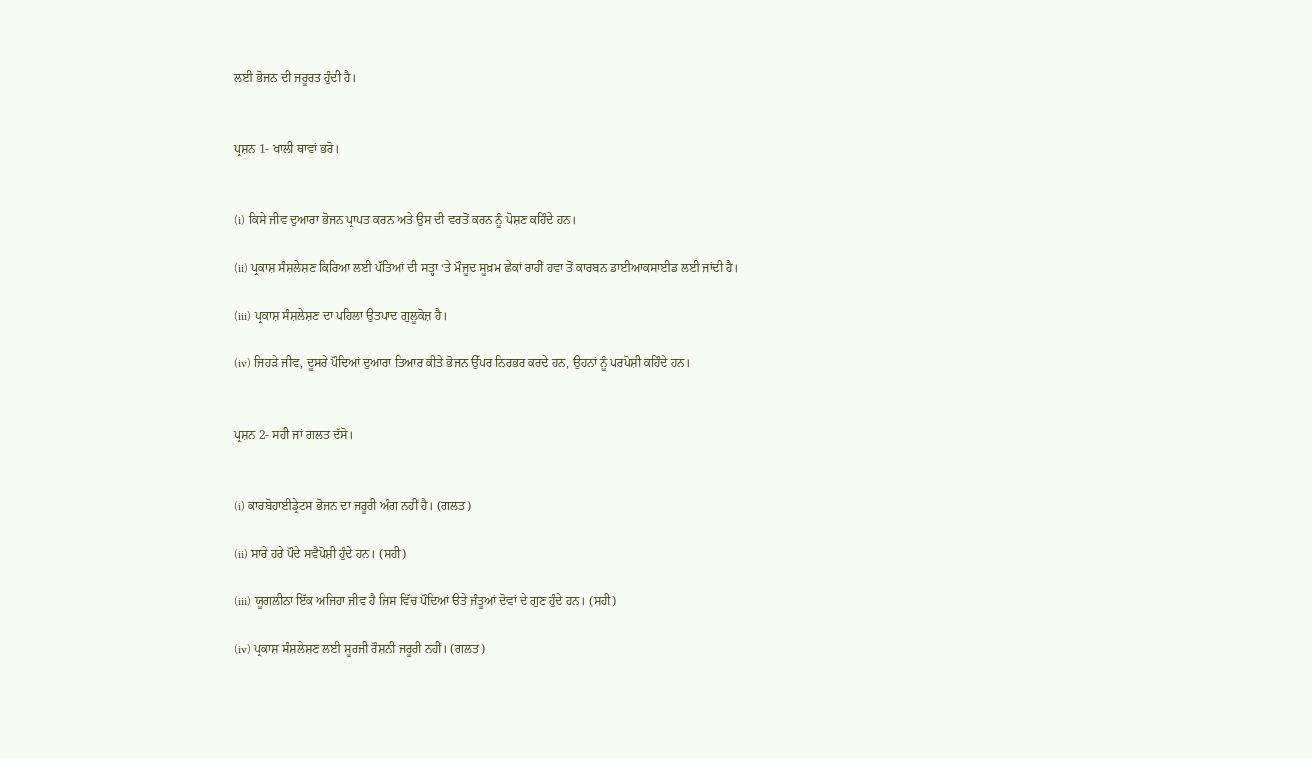ਲਈ ਭੋਜਨ ਦੀ ਜਰੂਰਤ ਹੁੰਦੀ ਹੈ।


ਪ੍ਰਸ਼ਨ 1- ਖਾਲੀ ਥਾਵਾਂ ਭਰੋ।


(i) ਕਿਸੇ ਜੀਵ ਦੁਆਰਾ ਭੋਜਨ ਪ੍ਰਾਪਤ ਕਰਨ ਅਤੇ ਉਸ ਦੀ ਵਰਤੋਂ ਕਰਨ ਨੂੰ ਪੋਸ਼ਣ ਕਹਿੰਦੇ ਹਨ।

(ii) ਪ੍ਰਕਾਸ਼ ਸੰਸ਼ਲੇਸ਼ਣ ਕਿਰਿਆ ਲਈ ਪੱਤਿਆਂ ਦੀ ਸਤ੍ਹਾ ‘ਤੇ ਮੌਜੂਦ ਸੂਖ਼ਮ ਛੇਕਾਂ ਰਾਹੀਂ ਹਵਾ ਤੋਂ ਕਾਰਬਨ ਡਾਈਆਕਸਾਈਡ ਲਈ ਜਾਂਦੀ ਹੈ।

(iii) ਪ੍ਰਕਾਸ਼ ਸੰਸ਼ਲੇਸ਼ਣ ਦਾ ਪਹਿਲਾ ਉਤਪਾਦ ਗੁਲੂਕੋਜ਼ ਹੈ।

(iv) ਜਿਹੜੇ ਜੀਵ, ਦੂਸਰੇ ਪੌਦਿਆਂ ਦੁਆਰਾ ਤਿਆਰ ਕੀਤੇ ਭੋਜਨ ਉੱਪਰ ਨਿਰਭਰ ਕਰਦੇ ਹਨ, ਉਹਨਾਂ ਨੂੰ ਪਰਪੋਸ਼ੀ ਕਹਿੰਦੇ ਹਨ।


ਪ੍ਰਸ਼ਨ 2- ਸਹੀ ਜਾਂ ਗਲਤ ਦੱਸੋ।


(i) ਕਾਰਬੋਹਾਈਡ੍ਰੇਟਸ ਭੋਜਨ ਦਾ ਜਰੂਰੀ ਅੰਗ ਨਹੀਂ ਹੈ। (ਗਲਤ)

(ii) ਸਾਰੇ ਹਰੇ ਪੌਦੇ ਸਵੈਪੋਸ਼ੀ ਹੁੰਦੇ ਹਨ। (ਸਹੀ)

(iii) ਯੂਗਲੀਨਾ ਇੱਕ ਅਜਿਹਾ ਜੀਵ ਹੈ ਜਿਸ ਵਿੱਚ ਪੌਦਿਆਂ ੳਤੇ ਜੰਤੂਆਂ ਦੋਵਾਂ ਦੇ ਗੁਣ ਹੁੰਦੇ ਹਨ। (ਸਹੀ)

(iv) ਪ੍ਰਕਾਸ਼ ਸੰਸ਼ਲੇਸ਼ਣ ਲਈ ਸੂਰਜੀ ਰੌਸ਼ਨੀ ਜਰੂਰੀ ਨਹੀਂ। (ਗਲਤ)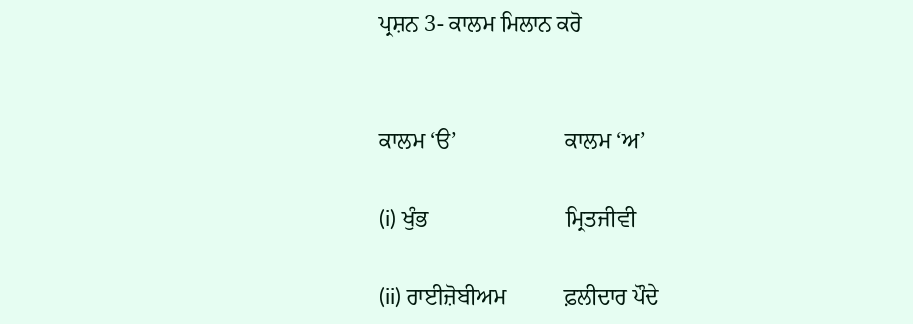ਪ੍ਰਸ਼ਨ 3- ਕਾਲਮ ਮਿਲਾਨ ਕਰੋ


ਕਾਲਮ ‘ੳ’                   ਕਾਲਮ ‘ਅ’

(i) ਖੁੰਭ                        ਮ੍ਰਿਤਜੀਵੀ

(ii) ਰਾਈਜ਼ੋਬੀਅਮ          ਫ਼ਲੀਦਾਰ ਪੌਦੇ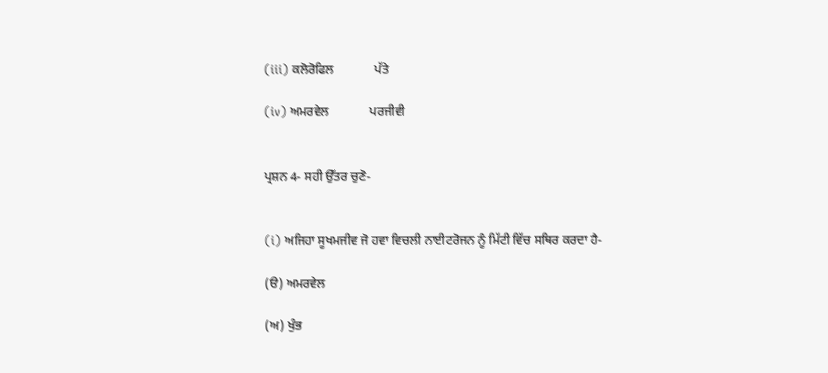(iii) ਕਲੋਰੋਫਿਲ             ਪੱਤੇ

(iv) ਅਮਰਵੇਲ             ਪਰਜੀਵੀ


ਪ੍ਰਸ਼ਨ 4- ਸਹੀ ਉੱਤਰ ਚੁਣੋ-


(i) ਅਜਿਹਾ ਸੂਖਮਜੀਵ ਜੋ ਹਵਾ ਵਿਚਲੀ ਨਾਈਟਰੋਜਨ ਨੂੰ ਮਿੱਟੀ ਵਿੱਚ ਸਥਿਰ ਕਰਦਾ ਹੈ-

(ੳ) ਅਮਰਵੇਲ

(ਅ) ਖੁੰਭ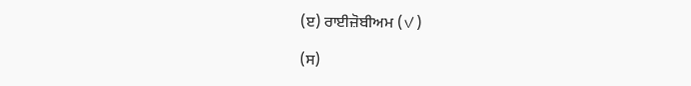(ੲ) ਰਾਈਜ਼ੋਬੀਅਮ (✓)

(ਸ)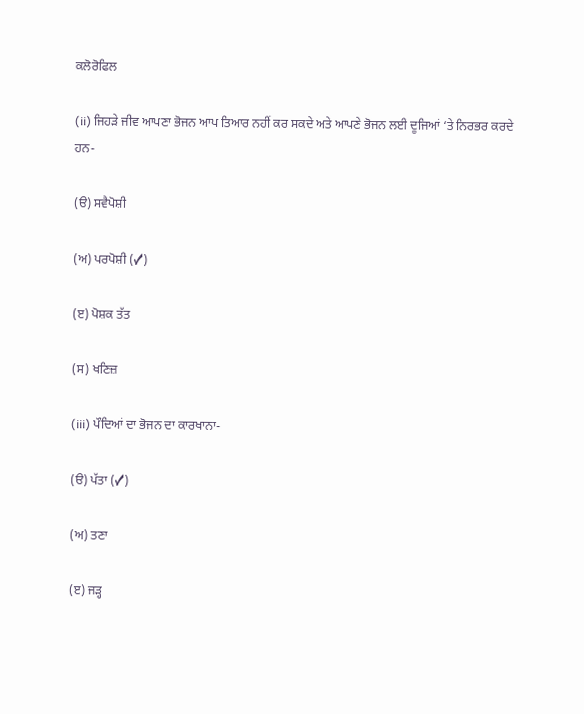ਕਲੋਰੋਫਿਲ

(ii) ਜਿਹੜੇ ਜੀਵ ਆਪਣਾ ਭੋਜਨ ਆਪ ਤਿਆਰ ਨਹੀਂ ਕਰ ਸਕਦੇ ਅਤੇ ਆਪਣੇ ਭੋਜਨ ਲਈ ਦੂਜਿਆਂ ‘ਤੇ ਨਿਰਭਰ ਕਰਦੇ ਹਨ-

(ੳ) ਸਵੈਪੋਸ਼ੀ

(ਅ) ਪਰਪੋਸ਼ੀ (✓)

(ੲ) ਪੋਸ਼ਕ ਤੱਤ

(ਸ) ਖਣਿਜ਼

(iii) ਪੌਦਿਆਂ ਦਾ ਭੋਜਨ ਦਾ ਕਾਰਖਾਨਾ-

(ੳ) ਪੱਤਾ (✓)

(ਅ) ਤਣਾ

(ੲ) ਜੜ੍ਹ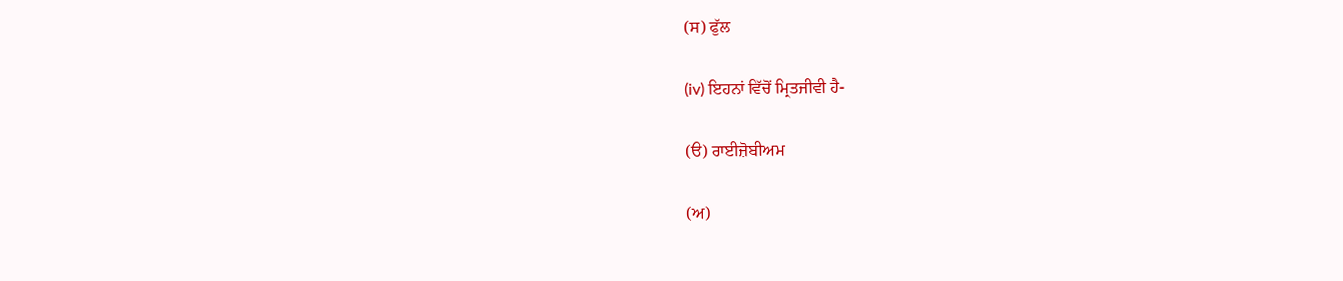(ਸ) ਫੁੱਲ

(iv) ਇਹਨਾਂ ਵਿੱਚੋਂ ਮ੍ਰਿਤਜੀਵੀ ਹੈ-

(ੳ) ਰਾਈਜ਼ੋਬੀਅਮ

(ਅ)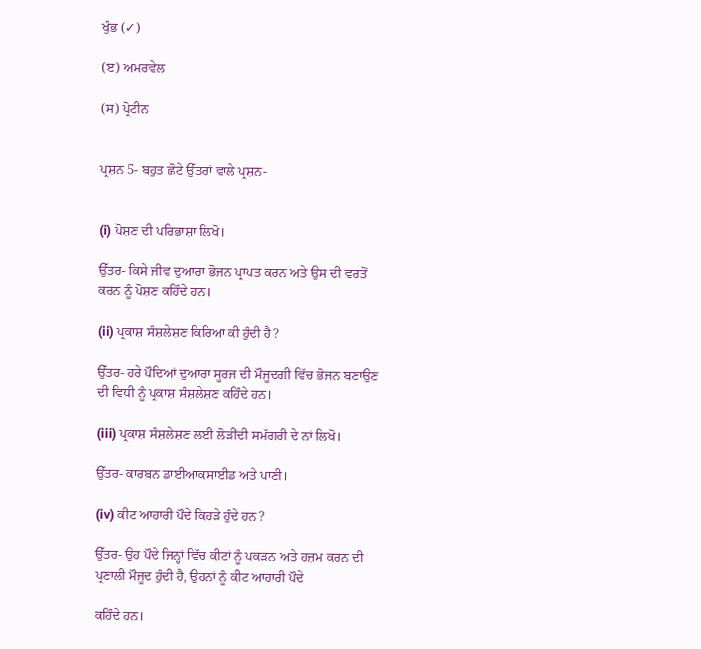ਖੁੰਭ (✓)

(ੲ) ਅਮਰਵੇਲ

(ਸ) ਪ੍ਰੋਟੀਨ


ਪ੍ਰਸ਼ਨ 5- ਬਹੁਤ ਛੋਟੇ ਉੱਤਰਾਂ ਵਾਲੇ ਪ੍ਰਸ਼ਨ-


(i) ਪੋਸ਼ਣ ਦੀ ਪਰਿਭਾਸ਼ਾ ਲਿਖੋ।

ਉੱਤਰ- ਕਿਸੇ ਜੀਵ ਦੁਆਰਾ ਭੋਜਨ ਪ੍ਰਾਪਤ ਕਰਨ ਅਤੇ ਉਸ ਦੀ ਵਰਤੋਂ ਕਰਨ ਨੂੰ ਪੋਸ਼ਣ ਕਹਿੰਦੇ ਹਨ।

(ii) ਪ੍ਰਕਾਸ਼ ਸੰਸ਼ਲੇਸ਼ਣ ਕਿਰਿਆ ਕੀ ਹੁੰਦੀ ਹੈ?

ਉੱਤਰ- ਹਰੇ ਪੌਦਿਆਂ ਦੁਆਰਾ ਸੂਰਜ ਦੀ ਮੌਜੂਦਗੀ ਵਿੱਚ ਭੋਜਨ ਬਣਾਉਣ ਦੀ ਵਿਧੀ ਨੂੰ ਪ੍ਰਕਾਸ਼ ਸੰਸ਼ਲੇਸ਼ਣ ਕਹਿੰਦੇ ਹਨ।

(iii) ਪ੍ਰਕਾਸ਼ ਸੰਸ਼ਲੇਸ਼ਣ ਲਈ ਲੋੜੀਂਦੀ ਸਮੱਗਰੀ ਦੇ ਨਾਂ ਲਿਖੋ।

ਉੱਤਰ- ਕਾਰਬਨ ਡਾਈਆਕਸਾਈਡ ਅਤੇ ਪਾਣੀ।

(iv) ਕੀਟ ਆਹਾਰੀ ਪੌਦੇ ਕਿਹੜੇ ਹੁੰਦੇ ਹਨ?

ਉੱਤਰ- ਉਹ ਪੌਦੇ ਜਿਨ੍ਹਾਂ ਵਿੱਚ ਕੀਟਾਂ ਨੂੰ ਪਕੜਨ ਅਤੇ ਹਜ਼ਮ ਕਰਨ ਦੀ ਪ੍ਰਣਾਲੀ ਮੌਜੂਦ ਹੁੰਦੀ ਹੈ, ਉਹਨਾਂ ਨੂੰ ਕੀਟ ਆਹਾਰੀ ਪੌਦੇ

ਕਹਿੰਦੇ ਹਨ।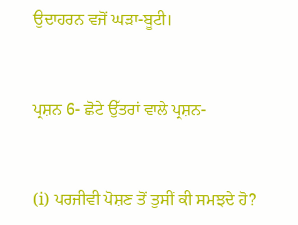ਉਦਾਹਰਨ ਵਜੋਂ ਘੜਾ-ਬੂਟੀ।


ਪ੍ਰਸ਼ਨ 6- ਛੋਟੇ ਉੱਤਰਾਂ ਵਾਲੇ ਪ੍ਰਸ਼ਨ-


(i) ਪਰਜੀਵੀ ਪੋਸ਼ਣ ਤੋਂ ਤੁਸੀਂ ਕੀ ਸਮਝਦੇ ਹੋ?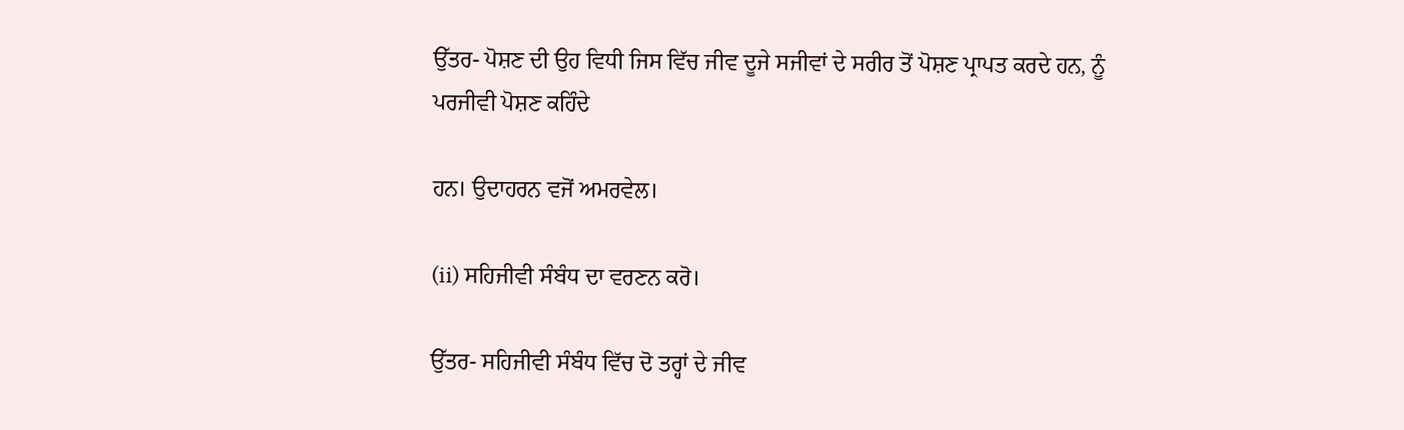ਉੱਤਰ- ਪੋਸ਼ਣ ਦੀ ਉਹ ਵਿਧੀ ਜਿਸ ਵਿੱਚ ਜੀਵ ਦੂਜੇ ਸਜੀਵਾਂ ਦੇ ਸਰੀਰ ਤੋਂ ਪੋਸ਼ਣ ਪ੍ਰਾਪਤ ਕਰਦੇ ਹਨ, ਨੂੰ ਪਰਜੀਵੀ ਪੋਸ਼ਣ ਕਹਿੰਦੇ

ਹਨ। ਉਦਾਹਰਨ ਵਜੋਂ ਅਮਰਵੇਲ।

(ii) ਸਹਿਜੀਵੀ ਸੰਬੰਧ ਦਾ ਵਰਣਨ ਕਰੋ।

ਉੱਤਰ- ਸਹਿਜੀਵੀ ਸੰਬੰਧ ਵਿੱਚ ਦੋ ਤਰ੍ਹਾਂ ਦੇ ਜੀਵ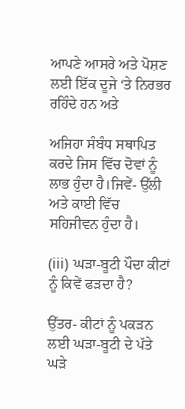ਆਪਣੇ ਆਸਰੇ ਅਤੇ ਪੋਸ਼ਣ ਲਈ ਇੱਕ ਦੂਜੇ ‘ਤੇ ਨਿਰਭਰ ਰਹਿੰਦੇ ਹਨ ਅਤੇ

ਅਜਿਹਾ ਸੰਬੰਧ ਸਥਾਪਿਤ ਕਰਦੇ ਜਿਸ ਵਿੱਚ ਦੋਵਾਂ ਨੂੰ ਲਾਭ ਹੁੰਦਾ ਹੈ।ਜਿਵੇਂ- ਉੱਲੀ ਅਤੇ ਕਾਈ ਵਿੱਚ ਸਹਿਜੀਵਨ ਹੁੰਦਾ ਹੈ।

(iii) ਘੜਾ-ਬੂਟੀ ਪੌਦਾ ਕੀਟਾਂ ਨੂੰ ਕਿਵੇਂ ਫੜਦਾ ਹੈ?

ਉੱਤਰ- ਕੀਟਾਂ ਨੂੰ ਪਕੜਨ ਲਈ ਘੜਾ-ਬੂਟੀ ਦੇ ਪੱਤੇ ਘੜੇ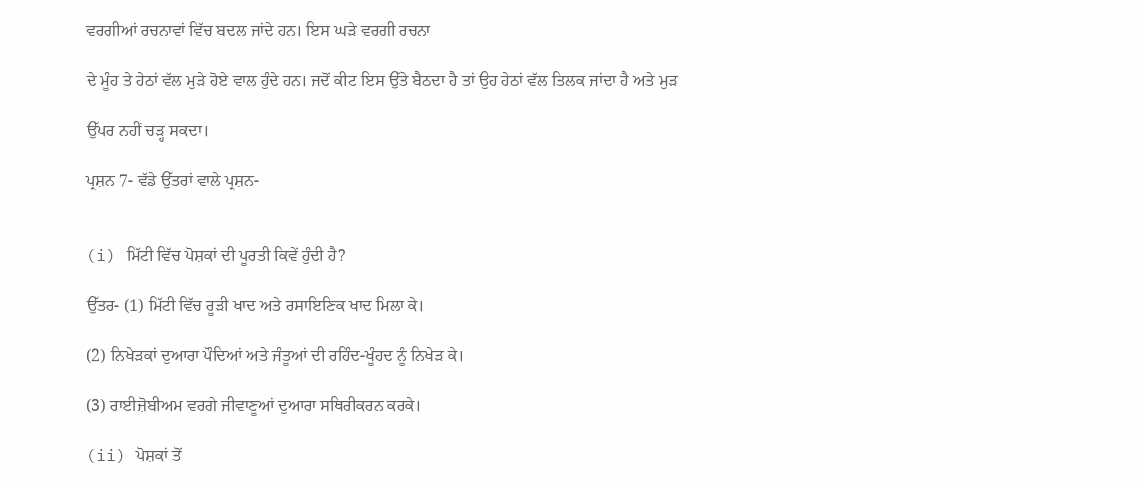ਵਰਗੀਆਂ ਰਚਨਾਵਾਂ ਵਿੱਚ ਬਦਲ ਜਾਂਦੇ ਹਨ। ਇਸ ਘੜੇ ਵਰਗੀ ਰਚਨਾ

ਦੇ ਮੂੰਹ ਤੇ ਹੇਠਾਂ ਵੱਲ ਮੁੜੇ ਹੋਏ ਵਾਲ ਹੁੰਦੇ ਹਨ। ਜਦੋਂ ਕੀਟ ਇਸ ਉੱਤੇ ਬੈਠਦਾ ਹੈ ਤਾਂ ਉਹ ਹੇਠਾਂ ਵੱਲ ਤਿਲਕ ਜਾਂਦਾ ਹੈ ਅਤੇ ਮੁੜ

ਉੱਪਰ ਨਹੀਂ ਚੜ੍ਹ ਸਕਦਾ।

ਪ੍ਰਸ਼ਨ 7- ਵੱਡੇ ਉੱਤਰਾਂ ਵਾਲੇ ਪ੍ਰਸ਼ਨ-


(i) ਮਿੱਟੀ ਵਿੱਚ ਪੋਸ਼ਕਾਂ ਦੀ ਪੂਰਤੀ ਕਿਵੇਂ ਹੁੰਦੀ ਹੈ?

ਉੱਤਰ- (1) ਮਿੱਟੀ ਵਿੱਚ ਰੂੜੀ ਖਾਦ ਅਤੇ ਰਸਾਇਣਿਕ ਖਾਦ ਮਿਲਾ ਕੇ।

(2) ਨਿਖੇੜਕਾਂ ਦੁਆਰਾ ਪੌਦਿਆਂ ਅਤੇ ਜੰਤੂਆਂ ਦੀ ਰਹਿੰਦ-ਖੂੰਹਦ ਨੂੰ ਨਿਖੇੜ ਕੇ।

(3) ਰਾਈਜ਼ੋਬੀਅਮ ਵਰਗੇ ਜੀਵਾਣੂਆਂ ਦੁਆਰਾ ਸਥਿਰੀਕਰਨ ਕਰਕੇ।

(ii) ਪੋਸ਼ਕਾਂ ਤੋਂ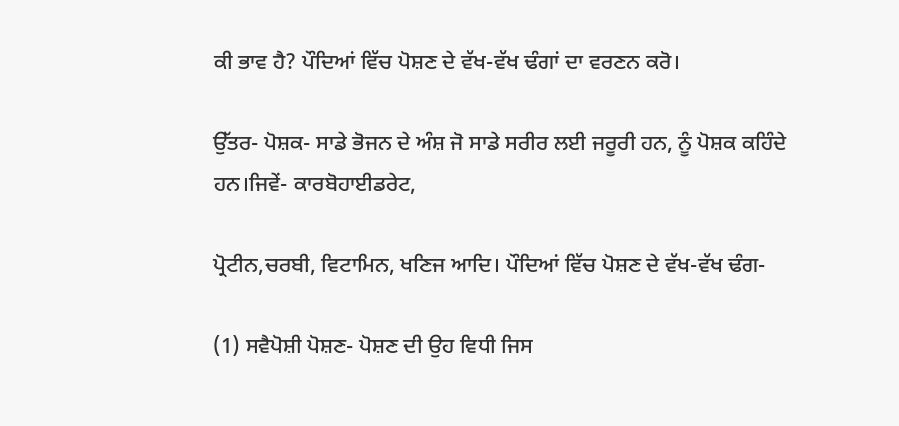ਕੀ ਭਾਵ ਹੈ? ਪੌਦਿਆਂ ਵਿੱਚ ਪੋਸ਼ਣ ਦੇ ਵੱਖ-ਵੱਖ ਢੰਗਾਂ ਦਾ ਵਰਣਨ ਕਰੋ।

ਉੱਤਰ- ਪੋਸ਼ਕ- ਸਾਡੇ ਭੋਜਨ ਦੇ ਅੰਸ਼ ਜੋ ਸਾਡੇ ਸਰੀਰ ਲਈ ਜਰੂਰੀ ਹਨ, ਨੂੰ ਪੋਸ਼ਕ ਕਹਿੰਦੇ ਹਨ।ਜਿਵੇਂ- ਕਾਰਬੋਹਾਈਡਰੇਟ,

ਪ੍ਰੋਟੀਨ,ਚਰਬੀ, ਵਿਟਾਮਿਨ, ਖਣਿਜ ਆਦਿ। ਪੌਦਿਆਂ ਵਿੱਚ ਪੋਸ਼ਣ ਦੇ ਵੱਖ-ਵੱਖ ਢੰਗ-

(1) ਸਵੈਪੋਸ਼ੀ ਪੋਸ਼ਣ- ਪੋਸ਼ਣ ਦੀ ਉਹ ਵਿਧੀ ਜਿਸ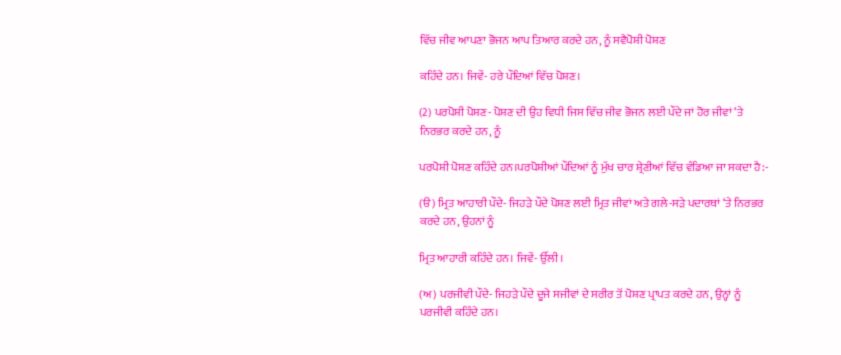ਵਿੱਚ ਜੀਵ ਆਪਣਾ ਭੋਜਨ ਆਪ ਤਿਆਰ ਕਰਦੇ ਹਨ, ਨੂੰ ਸਵੈਪੋਸ਼ੀ ਪੋਸ਼ਣ

ਕਹਿੰਦੇ ਹਨ। ਜਿਵੇਂ- ਹਰੇ ਪੌਦਿਆਂ ਵਿੱਚ ਪੋਸ਼ਣ।

(2) ਪਰਪੋਸ਼ੀ ਪੋਸ਼ਣ- ਪੋਸ਼ਣ ਦੀ ਉਹ ਵਿਧੀ ਜਿਸ ਵਿੱਚ ਜੀਵ ਭੋਜਨ ਲਈ ਪੌਦੇ ਜਾਂ ਹੋਰ ਜੀਵਾਂ ‘ਤੇ ਨਿਰਭਰ ਕਰਦੇ ਹਨ, ਨੂੰ

ਪਰਪੋਸ਼ੀ ਪੋਸ਼ਣ ਕਹਿੰਦੇ ਹਨ।ਪਰਪੋਸ਼ੀਆਂ ਪੌਦਿਆਂ ਨੂੰ ਮੁੱਖ ਚਾਰ ਸ਼੍ਰੇਣੀਆਂ ਵਿੱਚ ਵੰਡਿਆ ਜਾ ਸਕਦਾ ਹੈ:-

(ੳ) ਮ੍ਰਿਤ ਆਹਾਰੀ ਪੌਦੇ- ਜਿਹੜੇ ਪੌਦੇ ਪੋਸ਼ਣ ਲਈ ਮ੍ਰਿਤ ਜੀਵਾਂ ਅਤੇ ਗਲੇ-ਸੜੇ ਪਦਾਰਥਾਂ ‘ਤੇ ਨਿਰਭਰ ਕਰਦੇ ਹਨ, ਉਹਨਾਂ ਨੂੰ

ਮ੍ਰਿਤ ਆਹਾਰੀ ਕਹਿੰਦੇ ਹਨ। ਜਿਵੇਂ- ਉੱਲੀ।

(ਅ) ਪਰਜੀਵੀ ਪੌਦੇ- ਜਿਹੜੇ ਪੌਦੇ ਦੂਜੇ ਸਜੀਵਾਂ ਦੇ ਸਰੀਰ ਤੋਂ ਪੋਸ਼ਣ ਪ੍ਰਾਪਤ ਕਰਦੇ ਹਨ, ਉਨ੍ਹਾਂ ਨੂੰ ਪਰਜੀਵੀ ਕਹਿੰਦੇ ਹਨ।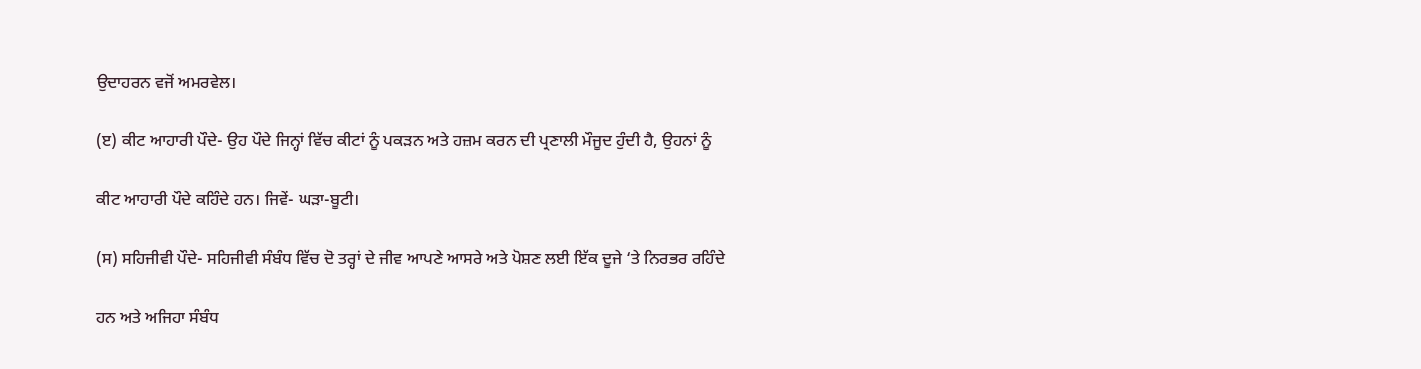ਉਦਾਹਰਨ ਵਜੋਂ ਅਮਰਵੇਲ।

(ੲ) ਕੀਟ ਆਹਾਰੀ ਪੌਦੇ- ਉਹ ਪੌਦੇ ਜਿਨ੍ਹਾਂ ਵਿੱਚ ਕੀਟਾਂ ਨੂੰ ਪਕੜਨ ਅਤੇ ਹਜ਼ਮ ਕਰਨ ਦੀ ਪ੍ਰਣਾਲੀ ਮੌਜੂਦ ਹੁੰਦੀ ਹੈ, ਉਹਨਾਂ ਨੂੰ

ਕੀਟ ਆਹਾਰੀ ਪੌਦੇ ਕਹਿੰਦੇ ਹਨ। ਜਿਵੇਂ- ਘੜਾ-ਬੂਟੀ।

(ਸ) ਸਹਿਜੀਵੀ ਪੌਦੇ- ਸਹਿਜੀਵੀ ਸੰਬੰਧ ਵਿੱਚ ਦੋ ਤਰ੍ਹਾਂ ਦੇ ਜੀਵ ਆਪਣੇ ਆਸਰੇ ਅਤੇ ਪੋਸ਼ਣ ਲਈ ਇੱਕ ਦੂਜੇ ‘ਤੇ ਨਿਰਭਰ ਰਹਿੰਦੇ

ਹਨ ਅਤੇ ਅਜਿਹਾ ਸੰਬੰਧ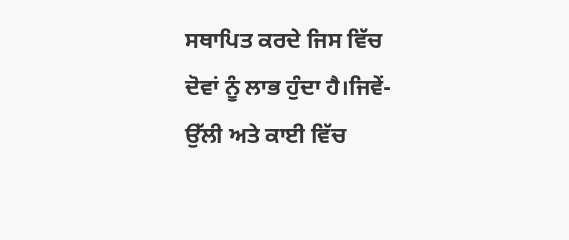ਸਥਾਪਿਤ ਕਰਦੇ ਜਿਸ ਵਿੱਚ ਦੋਵਾਂ ਨੂੰ ਲਾਭ ਹੁੰਦਾ ਹੈ।ਜਿਵੇਂ- ਉੱਲੀ ਅਤੇ ਕਾਈ ਵਿੱਚ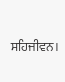ਸਹਿਜੀਵਨ।